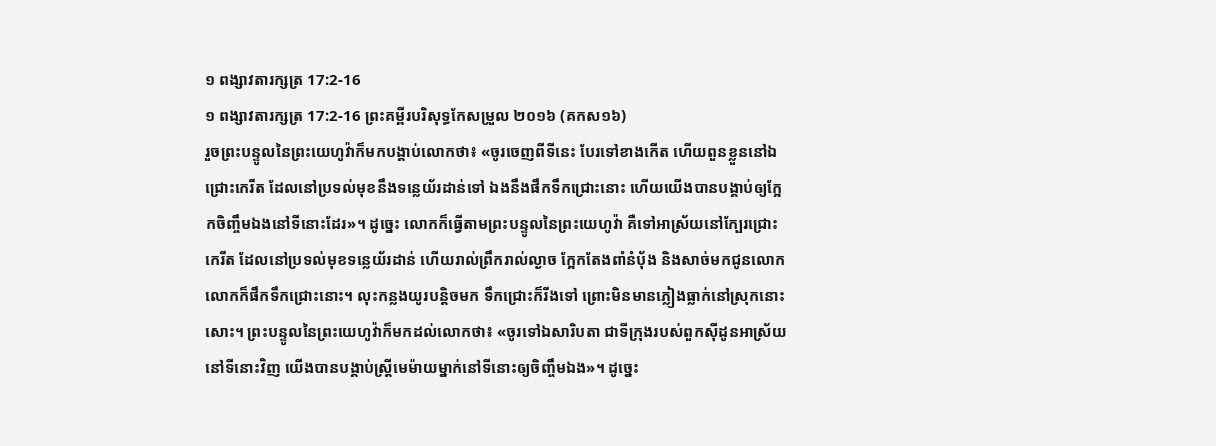១ ពង្សាវតារក្សត្រ 17:2-16
១ ពង្សាវតារក្សត្រ 17:2-16 ព្រះគម្ពីរបរិសុទ្ធកែសម្រួល ២០១៦ (គកស១៦)
រួចព្រះបន្ទូលនៃព្រះយេហូវ៉ាក៏មកបង្គាប់លោកថា៖ «ចូរចេញពីទីនេះ បែរទៅខាងកើត ហើយពួនខ្លួននៅឯជ្រោះកេរីត ដែលនៅប្រទល់មុខនឹងទន្លេយ័រដាន់ទៅ ឯងនឹងផឹកទឹកជ្រោះនោះ ហើយយើងបានបង្គាប់ឲ្យក្អែកចិញ្ចឹមឯងនៅទីនោះដែរ»។ ដូច្នេះ លោកក៏ធ្វើតាមព្រះបន្ទូលនៃព្រះយេហូវ៉ា គឺទៅអាស្រ័យនៅក្បែរជ្រោះកេរីត ដែលនៅប្រទល់មុខទន្លេយ័រដាន់ ហើយរាល់ព្រឹករាល់ល្ងាច ក្អែកតែងពាំនំបុ័ង និងសាច់មកជូនលោក លោកក៏ផឹកទឹកជ្រោះនោះ។ លុះកន្លងយូរបន្តិចមក ទឹកជ្រោះក៏រីងទៅ ព្រោះមិនមានភ្លៀងធ្លាក់នៅស្រុកនោះសោះ។ ព្រះបន្ទូលនៃព្រះយេហូវ៉ាក៏មកដល់លោកថា៖ «ចូរទៅឯសារិបតា ជាទីក្រុងរបស់ពួកស៊ីដូនអាស្រ័យនៅទីនោះវិញ យើងបានបង្គាប់ស្ត្រីមេម៉ាយម្នាក់នៅទីនោះឲ្យចិញ្ចឹមឯង»។ ដូច្នេះ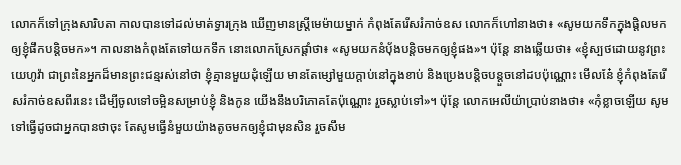លោកក៏ទៅក្រុងសារិបតា កាលបានទៅដល់មាត់ទ្វារក្រុង ឃើញមានស្ត្រីមេម៉ាយម្នាក់ កំពុងតែរើសរំកាច់ឧស លោកក៏ហៅនាងថា៖ «សូមយកទឹកក្នុងផ្តិលមកឲ្យខ្ញុំផឹកបន្តិចមក»។ កាលនាងកំពុងតែទៅយកទឹក នោះលោកស្រែកផ្តាំថា៖ «សូមយកនំបុ័ងបន្តិចមកឲ្យខ្ញុំផង»។ ប៉ុន្តែ នាងឆ្លើយថា៖ «ខ្ញុំស្បថដោយនូវព្រះយេហូវ៉ា ជាព្រះនៃអ្នកដ៏មានព្រះជន្មរស់នៅថា ខ្ញុំគ្មានមួយដុំឡើយ មានតែម្សៅមួយក្តាប់នៅក្នុងខាប់ និងប្រេងបន្តិចបន្តួចនៅដបប៉ុណ្ណោះ មើលនែ៎ ខ្ញុំកំពុងតែរើសរំកាច់ឧសពីរនេះ ដើម្បីចូលទៅចម្អិនសម្រាប់ខ្ញុំ និងកូន យើងនឹងបរិភោគតែប៉ុណ្ណោះ រួចស្លាប់ទៅ»។ ប៉ុន្តែ លោកអេលីយ៉ាប្រាប់នាងថា៖ «កុំខ្លាចឡើយ សូមទៅធ្វើដូចជាអ្នកបានថាចុះ តែសូមធ្វើនំមួយយ៉ាងតូចមកឲ្យខ្ញុំជាមុនសិន រួចសឹម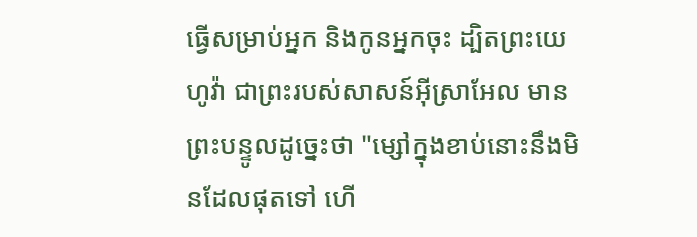ធ្វើសម្រាប់អ្នក និងកូនអ្នកចុះ ដ្បិតព្រះយេហូវ៉ា ជាព្រះរបស់សាសន៍អ៊ីស្រាអែល មានព្រះបន្ទូលដូច្នេះថា "ម្សៅក្នុងខាប់នោះនឹងមិនដែលផុតទៅ ហើ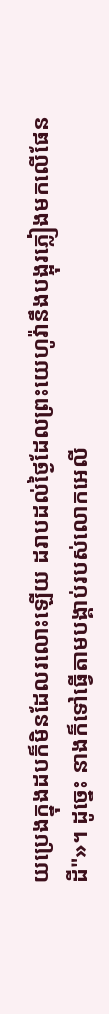យប្រេងក្នុងដបក៏មិនដែលរលោះឡើយ ដរាបដល់ថ្ងៃដែលព្រះយេហូវ៉ានឹងបង្អុរភ្លៀងមកលើផែនដី"»។ ដូច្នេះ នាងក៏ទៅធ្វើតាមបង្គាប់របស់លោកអេលី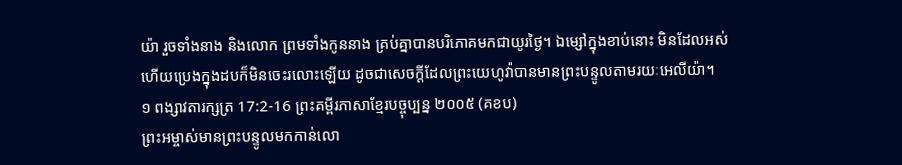យ៉ា រួចទាំងនាង និងលោក ព្រមទាំងកូននាង គ្រប់គ្នាបានបរិភោគមកជាយូរថ្ងៃ។ ឯម្សៅក្នុងខាប់នោះ មិនដែលអស់ ហើយប្រេងក្នុងដបក៏មិនចេះរលោះឡើយ ដូចជាសេចក្ដីដែលព្រះយេហូវ៉ាបានមានព្រះបន្ទូលតាមរយៈអេលីយ៉ា។
១ ពង្សាវតារក្សត្រ 17:2-16 ព្រះគម្ពីរភាសាខ្មែរបច្ចុប្បន្ន ២០០៥ (គខប)
ព្រះអម្ចាស់មានព្រះបន្ទូលមកកាន់លោ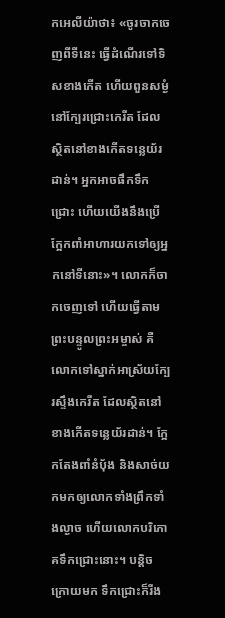កអេលីយ៉ាថា៖ «ចូរចាកចេញពីទីនេះ ធ្វើដំណើរទៅទិសខាងកើត ហើយពួនសម្ងំនៅក្បែរជ្រោះកេរីត ដែលស្ថិតនៅខាងកើតទន្លេយ័រដាន់។ អ្នកអាចផឹកទឹកជ្រោះ ហើយយើងនឹងប្រើក្អែកពាំអាហារយកទៅឲ្យអ្នកនៅទីនោះ»។ លោកក៏ចាកចេញទៅ ហើយធ្វើតាមព្រះបន្ទូលព្រះអម្ចាស់ គឺលោកទៅស្នាក់អាស្រ័យក្បែរស្ទឹងកេរីត ដែលស្ថិតនៅខាងកើតទន្លេយ័រដាន់។ ក្អែកតែងពាំនំបុ័ង និងសាច់យកមកឲ្យលោកទាំងព្រឹកទាំងល្ងាច ហើយលោកបរិភោគទឹកជ្រោះនោះ។ បន្តិចក្រោយមក ទឹកជ្រោះក៏រីង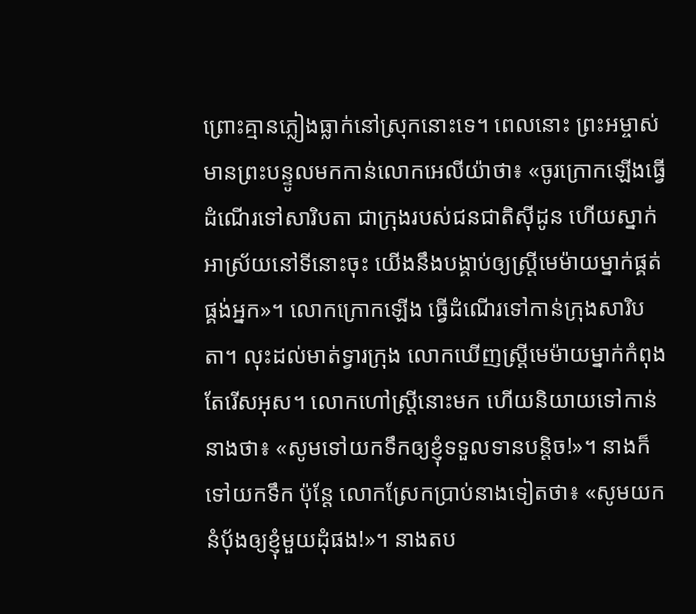ព្រោះគ្មានភ្លៀងធ្លាក់នៅស្រុកនោះទេ។ ពេលនោះ ព្រះអម្ចាស់មានព្រះបន្ទូលមកកាន់លោកអេលីយ៉ាថា៖ «ចូរក្រោកឡើងធ្វើដំណើរទៅសារិបតា ជាក្រុងរបស់ជនជាតិស៊ីដូន ហើយស្នាក់អាស្រ័យនៅទីនោះចុះ យើងនឹងបង្គាប់ឲ្យស្ត្រីមេម៉ាយម្នាក់ផ្គត់ផ្គង់អ្នក»។ លោកក្រោកឡើង ធ្វើដំណើរទៅកាន់ក្រុងសារិបតា។ លុះដល់មាត់ទ្វារក្រុង លោកឃើញស្ត្រីមេម៉ាយម្នាក់កំពុងតែរើសអុស។ លោកហៅស្ត្រីនោះមក ហើយនិយាយទៅកាន់នាងថា៖ «សូមទៅយកទឹកឲ្យខ្ញុំទទួលទានបន្តិច!»។ នាងក៏ទៅយកទឹក ប៉ុន្តែ លោកស្រែកប្រាប់នាងទៀតថា៖ «សូមយកនំបុ័ងឲ្យខ្ញុំមួយដុំផង!»។ នាងតប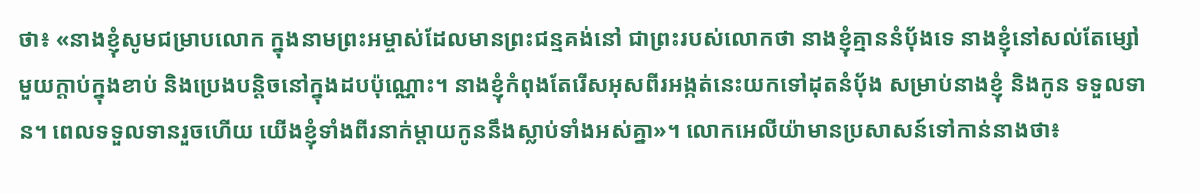ថា៖ «នាងខ្ញុំសូមជម្រាបលោក ក្នុងនាមព្រះអម្ចាស់ដែលមានព្រះជន្មគង់នៅ ជាព្រះរបស់លោកថា នាងខ្ញុំគ្មាននំបុ័ងទេ នាងខ្ញុំនៅសល់តែម្សៅមួយក្ដាប់ក្នុងខាប់ និងប្រេងបន្តិចនៅក្នុងដបប៉ុណ្ណោះ។ នាងខ្ញុំកំពុងតែរើសអុសពីរអង្កត់នេះយកទៅដុតនំបុ័ង សម្រាប់នាងខ្ញុំ និងកូន ទទួលទាន។ ពេលទទួលទានរួចហើយ យើងខ្ញុំទាំងពីរនាក់ម្ដាយកូននឹងស្លាប់ទាំងអស់គ្នា»។ លោកអេលីយ៉ាមានប្រសាសន៍ទៅកាន់នាងថា៖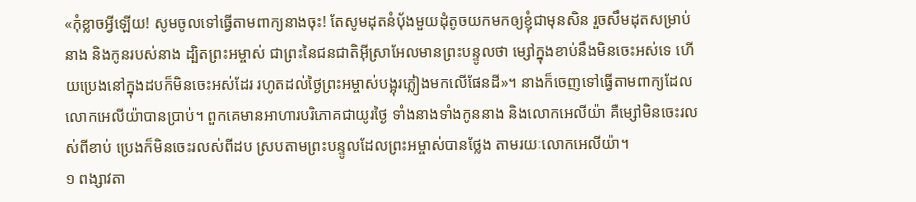«កុំខ្លាចអ្វីឡើយ! សូមចូលទៅធ្វើតាមពាក្យនាងចុះ! តែសូមដុតនំបុ័ងមួយដុំតូចយកមកឲ្យខ្ញុំជាមុនសិន រួចសឹមដុតសម្រាប់នាង និងកូនរបស់នាង ដ្បិតព្រះអម្ចាស់ ជាព្រះនៃជនជាតិអ៊ីស្រាអែលមានព្រះបន្ទូលថា ម្សៅក្នុងខាប់នឹងមិនចេះអស់ទេ ហើយប្រេងនៅក្នុងដបក៏មិនចេះអស់ដែរ រហូតដល់ថ្ងៃព្រះអម្ចាស់បង្អុរភ្លៀងមកលើផែនដី»។ នាងក៏ចេញទៅធ្វើតាមពាក្យដែលលោកអេលីយ៉ាបានប្រាប់។ ពួកគេមានអាហារបរិភោគជាយូរថ្ងៃ ទាំងនាងទាំងកូននាង និងលោកអេលីយ៉ា គឺម្សៅមិនចេះរលស់ពីខាប់ ប្រេងក៏មិនចេះរលស់ពីដប ស្របតាមព្រះបន្ទូលដែលព្រះអម្ចាស់បានថ្លែង តាមរយៈលោកអេលីយ៉ា។
១ ពង្សាវតា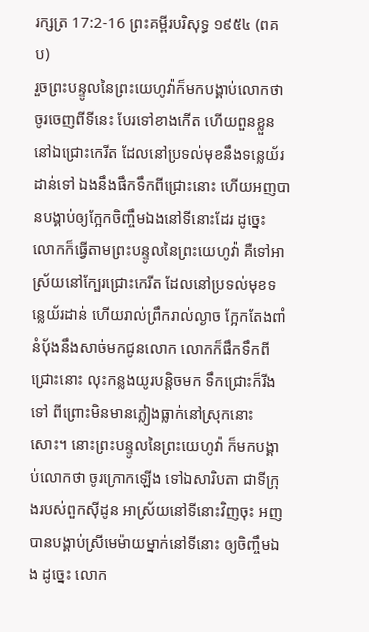រក្សត្រ 17:2-16 ព្រះគម្ពីរបរិសុទ្ធ ១៩៥៤ (ពគប)
រួចព្រះបន្ទូលនៃព្រះយេហូវ៉ាក៏មកបង្គាប់លោកថា ចូរចេញពីទីនេះ បែរទៅខាងកើត ហើយពួនខ្លួននៅឯជ្រោះកេរីត ដែលនៅប្រទល់មុខនឹងទន្លេយ័រដាន់ទៅ ឯងនឹងផឹកទឹកពីជ្រោះនោះ ហើយអញបានបង្គាប់ឲ្យក្អែកចិញ្ចឹមឯងនៅទីនោះដែរ ដូច្នេះ លោកក៏ធ្វើតាមព្រះបន្ទូលនៃព្រះយេហូវ៉ា គឺទៅអាស្រ័យនៅក្បែរជ្រោះកេរីត ដែលនៅប្រទល់មុខទន្លេយ័រដាន់ ហើយរាល់ព្រឹករាល់ល្ងាច ក្អែកតែងពាំនំបុ័ងនឹងសាច់មកជូនលោក លោកក៏ផឹកទឹកពីជ្រោះនោះ លុះកន្លងយូរបន្តិចមក ទឹកជ្រោះក៏រីងទៅ ពីព្រោះមិនមានភ្លៀងធ្លាក់នៅស្រុកនោះសោះ។ នោះព្រះបន្ទូលនៃព្រះយេហូវ៉ា ក៏មកបង្គាប់លោកថា ចូរក្រោកឡើង ទៅឯសារិបតា ជាទីក្រុងរបស់ពួកស៊ីដូន អាស្រ័យនៅទីនោះវិញចុះ អញបានបង្គាប់ស្រីមេម៉ាយម្នាក់នៅទីនោះ ឲ្យចិញ្ចឹមឯង ដូច្នេះ លោក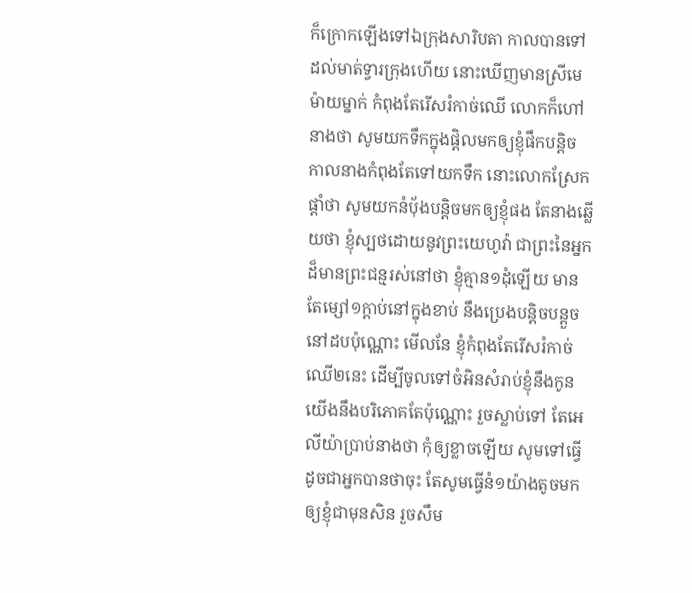ក៏ក្រោកឡើងទៅឯក្រុងសារិបតា កាលបានទៅដល់មាត់ទ្វារក្រុងហើយ នោះឃើញមានស្រីមេម៉ាយម្នាក់ កំពុងតែរើសរំកាច់ឈើ លោកក៏ហៅនាងថា សូមយកទឹកក្នុងផ្តិលមកឲ្យខ្ញុំផឹកបន្តិច កាលនាងកំពុងតែទៅយកទឹក នោះលោកស្រែកផ្តាំថា សូមយកនំបុ័ងបន្តិចមកឲ្យខ្ញុំផង តែនាងឆ្លើយថា ខ្ញុំស្បថដោយនូវព្រះយេហូវ៉ា ជាព្រះនៃអ្នកដ៏មានព្រះជន្មរស់នៅថា ខ្ញុំគ្មាន១ដុំឡើយ មានតែម្សៅ១ក្តាប់នៅក្នុងខាប់ នឹងប្រេងបន្តិចបន្តួចនៅដបប៉ុណ្ណោះ មើលនែ ខ្ញុំកំពុងតែរើសរំកាច់ឈើ២នេះ ដើម្បីចូលទៅចំអិនសំរាប់ខ្ញុំនឹងកូន យើងនឹងបរិភោគតែប៉ុណ្ណោះ រួចស្លាប់ទៅ តែអេលីយ៉ាប្រាប់នាងថា កុំឲ្យខ្លាចឡើយ សូមទៅធ្វើដូចជាអ្នកបានថាចុះ តែសូមធ្វើនំ១យ៉ាងតូចមកឲ្យខ្ញុំជាមុនសិន រួចសឹម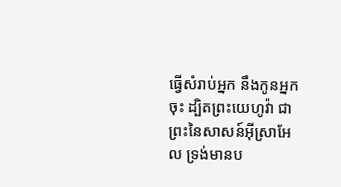ធ្វើសំរាប់អ្នក នឹងកូនអ្នកចុះ ដ្បិតព្រះយេហូវ៉ា ជាព្រះនៃសាសន៍អ៊ីស្រាអែល ទ្រង់មានប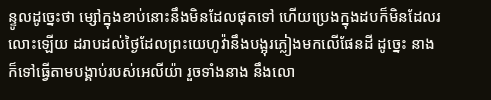ន្ទូលដូច្នេះថា ម្សៅក្នុងខាប់នោះនឹងមិនដែលផុតទៅ ហើយប្រេងក្នុងដបក៏មិនដែលរលោះឡើយ ដរាបដល់ថ្ងៃដែលព្រះយេហូវ៉ានឹងបង្អុរភ្លៀងមកលើផែនដី ដូច្នេះ នាងក៏ទៅធ្វើតាមបង្គាប់របស់អេលីយ៉ា រួចទាំងនាង នឹងលោ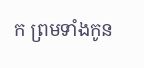ក ព្រមទាំងកូន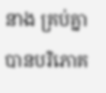នាង គ្រប់គ្នាបានបរិភោគ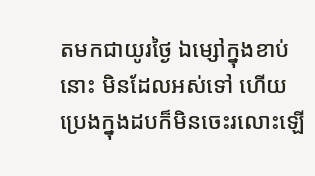តមកជាយូរថ្ងៃ ឯម្សៅក្នុងខាប់នោះ មិនដែលអស់ទៅ ហើយប្រេងក្នុងដបក៏មិនចេះរលោះឡើ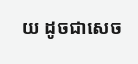យ ដូចជាសេច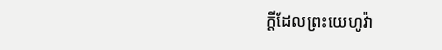ក្ដីដែលព្រះយេហូវ៉ា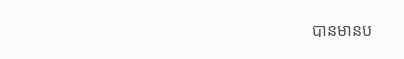បានមានប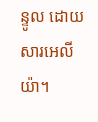ន្ទូល ដោយសារអេលីយ៉ា។